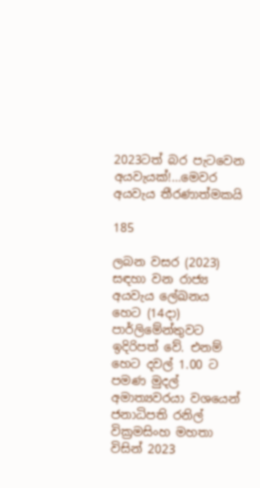2023ටත් බර පැටවෙන අයවැයක්!…මෙවර අයවැය තීරණාත්මකයි

185

ලබන වසර (2023) සඳහා වන රාජ්‍ය අයවැය ලේඛනය හෙට (14දා) පාර්ලිමේන්තුවට ඉදිරිපත් වේ. එනම් හෙට දවල් 1.00 ට පමණ මුදල් අමාත්‍යවරයා වශයෙන් ජනාධිපති රනිල් වික්‍රමසිංහ මහතා විසින් 2023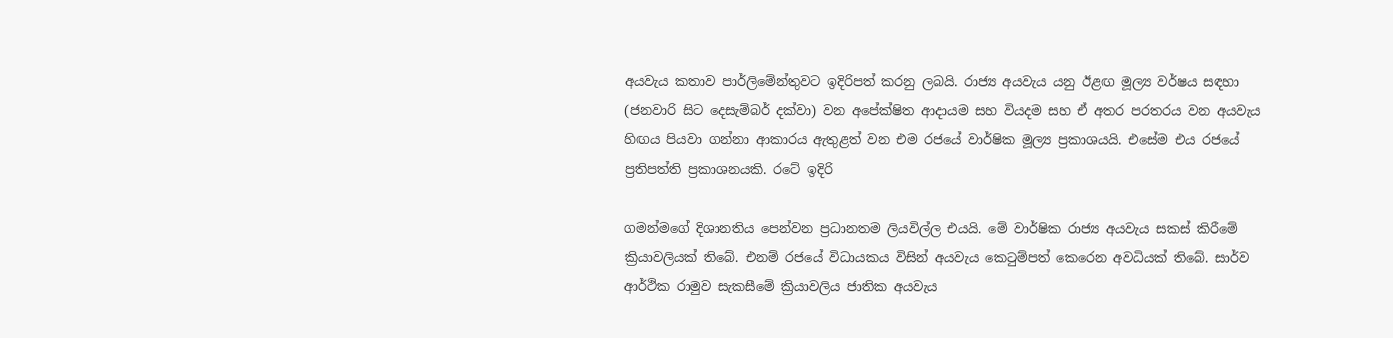අයවැය කතාව පාර්ලිමේන්තුවට ඉදිරිපත් කරනු ලබයි. රාජ්‍ය අයවැය යනු ඊළඟ මූල්‍ය වර්ෂය සඳහා (ජනවාරි සිට දෙසැම්බර් දක්වා) වන අපේක්ෂිත ආදායම සහ වියදම සහ ඒ අතර පරතරය වන අයවැය හිඟය පියවා ගන්නා ආකාරය ඇතුළත් වන එම රජයේ වාර්ෂික මූල්‍ය ප්‍රකාශයයි. එසේම එය රජයේ ප්‍රතිපත්ති ප්‍රකාශනයකි. රටේ ඉදිරි

ගමන්මගේ දිශානතිය පෙන්වන ප්‍රධානතම ලියවිල්ල එයයි. මේ වාර්ෂික රාජ්‍ය අයවැය සකස් කිරීමේ ක්‍රියාවලියක් තිබේ. එනම් රජයේ විධායකය විසින් අයවැය කෙටුම්පත් කෙරෙන අවධියක් තිබේ. සාර්ව ආර්ථික රාමුව සැකසීමේ ක්‍රියාවලිය ජාතික අයවැය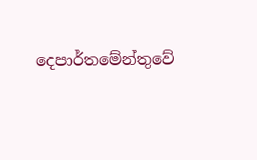දෙපාර්තමේන්තුවේ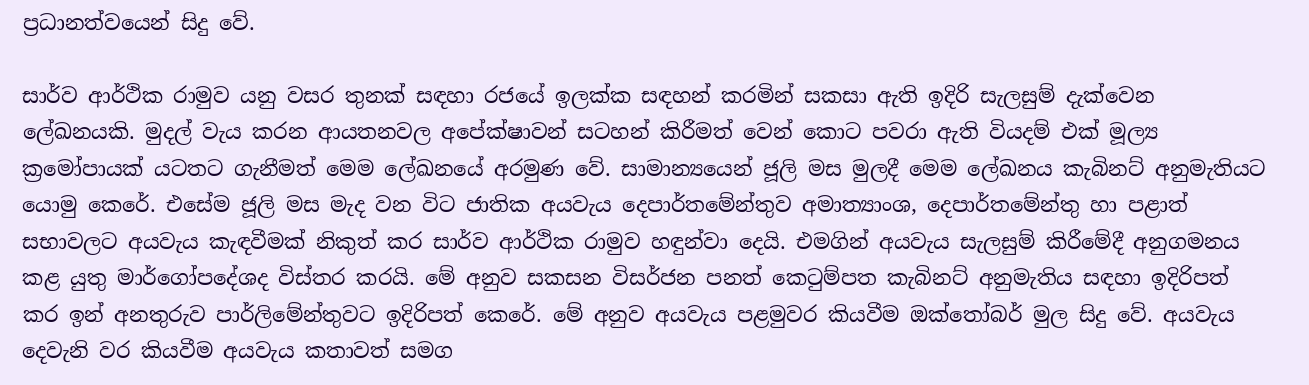ප්‍රධානත්වයෙන් සිදු වේ.

සාර්ව ආර්ථික රාමුව යනු වසර තුනක් සඳහා රජයේ ඉලක්ක සඳහන් කරමින් සකසා ඇති ඉදිරි සැලසුම් දැක්වෙන ලේඛනයකි. මුදල් වැය කරන ආයතනවල අපේක්ෂාවන් සටහන් කිරීමත් වෙන් කොට පවරා ඇති වියදම් එක් මූල්‍ය ක්‍රමෝපායක් යටතට ගැනීමත් මෙම ලේඛනයේ අරමුණ වේ. සාමාන්‍යයෙන් ජූලි මස මුලදී මෙම ලේඛනය කැබිනට් අනුමැතියට යොමු කෙරේ. එසේම ජූලි මස මැද වන විට ජාතික අයවැය දෙපාර්තමේන්තුව අමාත්‍යාංශ, දෙපාර්තමේන්තු හා පළාත් සභාවලට අයවැය කැඳවීමක් නිකුත් කර සාර්ව ආර්ථික රාමුව හඳුන්වා දෙයි. එමගින් අයවැය සැලසුම් කිරීමේදී අනුගමනය කළ යුතු මාර්ගෝපදේශද විස්තර කරයි. මේ අනුව සකසන විසර්ජන පනත් කෙටුම්පත කැබිනට් අනුමැතිය සඳහා ඉදිරිපත් කර ඉන් අනතුරුව පාර්ලිමේන්තුවට ඉදිරිපත් කෙරේ. මේ අනුව අයවැය පළමුවර කියවීම ඔක්තෝබර් මුල සිදු වේ. අයවැය දෙවැනි වර කියවීම අයවැය කතාවත් සමග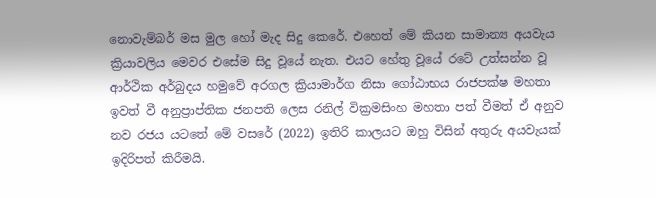නොවැම්බර් මස මුල හෝ මැද සිදු කෙරේ. එහෙත් මේ කියන සාමාන්‍ය අයවැය ක්‍රියාවලිය මෙවර එසේම සිදු වූයේ නැත. එයට හේතු වූයේ රටේ උත්සන්න වූ ආර්ථික අර්බුදය හමුවේ අරගල ක්‍රියාමාර්ග නිසා ගෝඨාභය රාජපක්ෂ මහතා ඉවත් වී අනුප්‍රාප්තික ජනපති ලෙස රනිල් වික්‍රමසිංහ මහතා පත් වීමත් ඒ අනුව නව රජය යටතේ මේ වසරේ (2022) ඉතිරි කාලයට ඔහු විසින් අතුරු අයවැයක් ඉදිරිපත් කිරීමයි.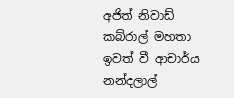අජිත් නිවාඩ් කබ්රාල් මහතා ඉවත් වී ආචාර්ය නන්දලාල්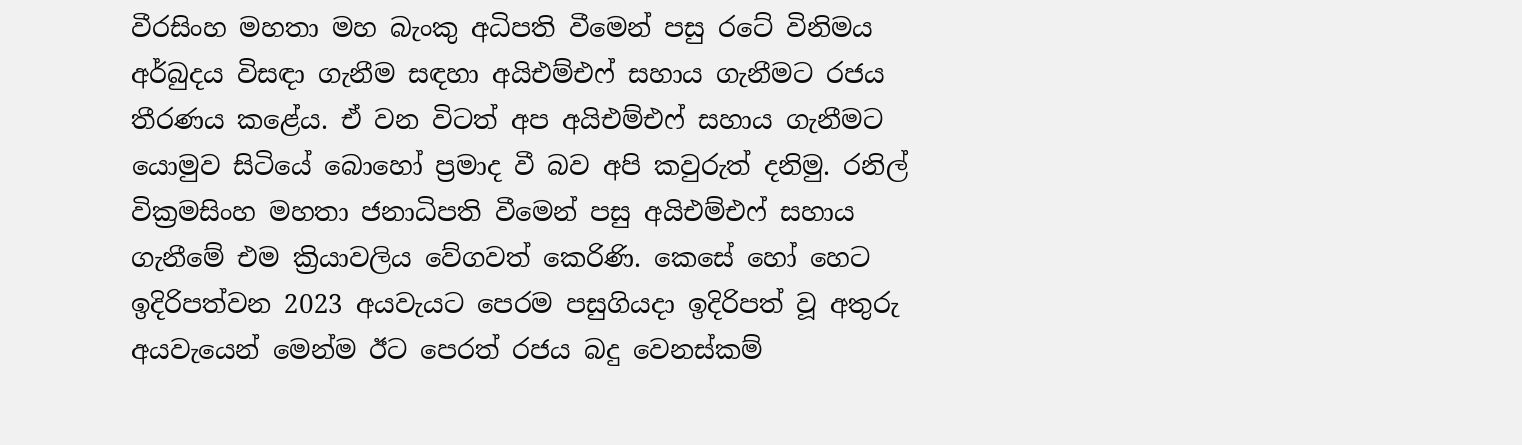වීරසිංහ මහතා මහ බැංකු අධිපති වීමෙන් පසු රටේ විනිමය අර්බුදය විසඳා ගැනීම සඳහා අයිඑම්එෆ් සහාය ගැනීමට රජය තීරණය කළේය. ඒ වන විටත් අප අයිඑම්එෆ් සහාය ගැනීමට යොමුව සිටියේ බොහෝ ප්‍රමාද වී බව අපි කවුරුත් දනිමු. රනිල් වික්‍රමසිංහ මහතා ජනාධිපති වීමෙන් පසු අයිඑම්එෆ් සහාය ගැනීමේ එම ක්‍රියාවලිය වේගවත් කෙරිණි. කෙසේ හෝ හෙට ඉදිරිපත්වන 2023 අයවැයට පෙරම පසුගියදා ඉදිරිපත් වූ අතුරු අයවැයෙන් මෙන්ම ඊට පෙරත් රජය බදු වෙනස්කම්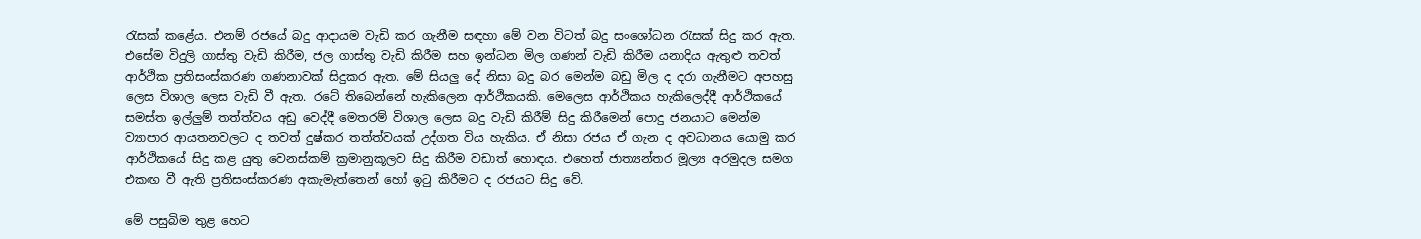රැසක් කළේය. එනම් රජයේ බදු ආදායම වැඩි කර ගැනීම සඳහා මේ වන විටත් බදු සංශෝධන රැසක් සිදු කර ඇත. එසේම විදුලි ගාස්තු වැඩි කිරීම, ජල ගාස්තු වැඩි කිරීම සහ ඉන්ධන මිල ගණන් වැඩි කිරීම යනාදිය ඇතුළු තවත් ආර්ථික ප්‍රතිසංස්කරණ ගණනාවක් සිදුකර ඇත. මේ සියලු දේ නිසා බදු බර මෙන්ම බඩු මිල ද දරා ගැනීමට අපහසු ලෙස විශාල ලෙස වැඩි වී ඇත. රටේ තිබෙන්නේ හැකිලෙන ආර්ථිකයකි. මෙලෙස ආර්ථිකය හැකිලෙද්දී ආර්ථිකයේ සමස්ත ඉල්ලුම් තත්ත්වය අඩු වෙද්දී මෙතරම් විශාල ලෙස බදු වැඩි කිරීම් සිදු කිරීමෙන් පොදු ජනයාට මෙන්ම ව්‍යාපාර ආයතනවලට ද තවත් දුෂ්කර තත්ත්වයක් උද්ගත විය හැකිය. ඒ නිසා රජය ඒ ගැන ද අවධානය යොමු කර ආර්ථිකයේ සිදු කළ යුතු වෙනස්කම් ක්‍රමානුකූලව සිදු කිරීම වඩාත් හොඳය. එහෙත් ජාත්‍යන්තර මූල්‍ය අරමුදල සමග එකඟ වී ඇති ප්‍රතිසංස්කරණ අකැමැත්තෙන් හෝ ඉටු කිරීමට ද රජයට සිදු වේ.

මේ පසුබිම තුළ හෙට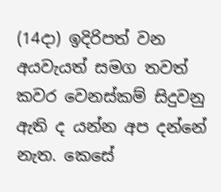(14දා) ඉදිරිපත් වන අයවැයත් සමග තවත් කවර වෙනස්කම් සිදුවනු ඇති ද යන්න අප දන්නේ නැත. කෙසේ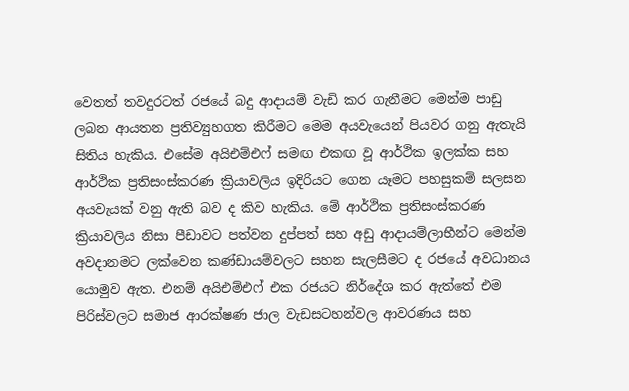වෙතත් තවදුරටත් රජයේ බදු ආදායම් වැඩි කර ගැනීමට මෙන්ම පාඩු ලබන ආයතන ප්‍රතිව්‍යුහගත කිරීමට මෙම අයවැයෙන් පියවර ගනු ඇතැයි සිතිය හැකිය. එසේම අයිඑම්එෆ් සමඟ එකඟ වූ ආර්ථික ඉලක්ක සහ ආර්ථික ප්‍රතිසංස්කරණ ක්‍රියාවලිය ඉදිරියට ගෙන යෑමට පහසුකම් සලසන අයවැයක් වනු ඇති බව ද කිව හැකිය. මේ ආර්ථික ප්‍රතිසංස්කරණ ක්‍රියාවලිය නිසා පීඩාවට පත්වන දුප්පත් සහ අඩු ආදායම්ලාභීන්ට මෙන්ම අවදානමට ලක්වෙන කණ්ඩායම්වලට සහන සැලසීමට ද රජයේ අවධානය යොමුව ඇත. එනම් අයිඑම්එෆ් එක රජයට නිර්දේශ කර ඇත්තේ එම පිරිස්වලට සමාජ ආරක්ෂණ ජාල වැඩසටහන්වල ආවරණය සහ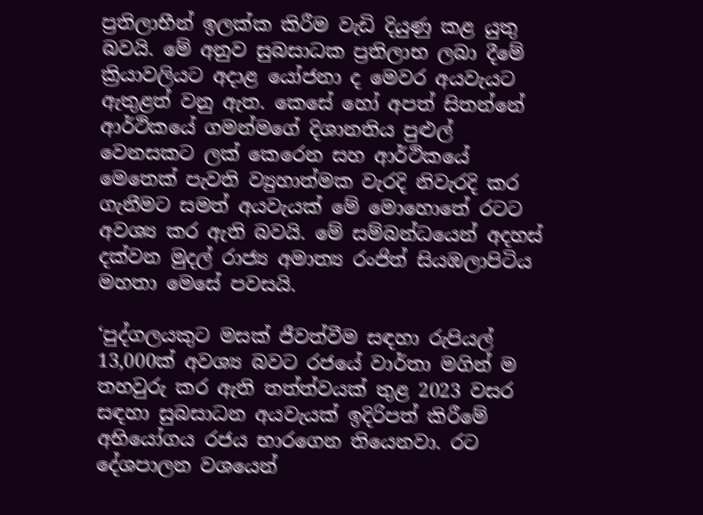ප්‍රතිලාභීන් ඉලක්ක කිරීම වැඩි දියුණු කළ යුතු බවයි. මේ අනුව සුබසාධක ප්‍රතිලාභ ලබා දීමේ ක්‍රියාවලියට අදාළ යෝජනා ද මෙවර අයවැයට ඇතුළත් වනු ඇත. කෙසේ හෝ අපත් සිතන්නේ ආර්ථිකයේ ගමන්මගේ දිශානතිය පුළුල් වෙනසකට ලක් කෙරෙන සහ ආර්ථිකයේ මෙතෙක් පැවති ව්‍යුහාත්මක වැරදි නිවැරදි කර ගැනීමට සමත් අයවැයක් මේ මොහොතේ රටට අවශ්‍ය කර ඇති බවයි. මේ සම්බන්ධයෙන් අදහස් දක්වන මුදල් රාජ්‍ය අමාත්‍ය රංජිත් සියඹලාපිටිය මහතා මෙසේ පවසයි.

‘පුද්ගලයකුට මසක් ජීවත්වීම සඳහා රුපියල් 13,000ක් අවශ්‍ය බවට රජයේ වාර්තා මගින් ම තහවුරු කර ඇති තත්ත්වයක් තුළ 2023 වසර සඳහා සුබසාධන අයවැයක් ඉදිරිපත් කිරීමේ අභියෝගය රජය භාරගෙන තියෙනවා. රට දේශපාලන වශයෙන්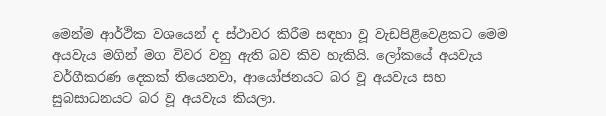මෙන්ම ආර්ථික වශයෙන් ද ස්ථාවර කිරීම සඳහා වූ වැඩපිළිවෙළකට මෙම අයවැය මගින් මග විවර වනු ඇති බව කිව හැකියි. ලෝකයේ අයවැය වර්ගීකරණ දෙකක් තියෙනවා, ආයෝජනයට බර වූ අයවැය සහ සුබසාධනයට බර වූ අයවැය කියලා.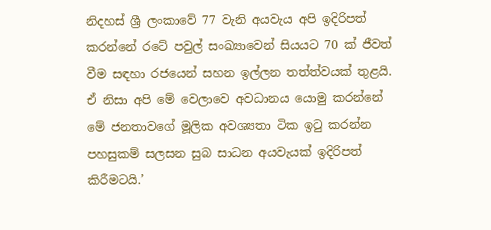නිදහස් ශ්‍රී ලංකාවේ 77 වැනි අයවැය අපි ඉදිරිපත් කරන්නේ රටේ පවුල් සංඛ්‍යාවෙන් සියයට 70 ක් ජීවත් වීම සඳහා රජයෙන් සහන ඉල්ලන තත්ත්වයක් තුළයි. ඒ නිසා අපි මේ වෙලාවෙ අවධානය යොමු කරන්නේ මේ ජනතාවගේ මූලික අවශ්‍යතා ටික ඉටු කරන්න පහසුකම් සලසන සුබ සාධන අයවැයක් ඉදිරිපත් කිරීමටයි.’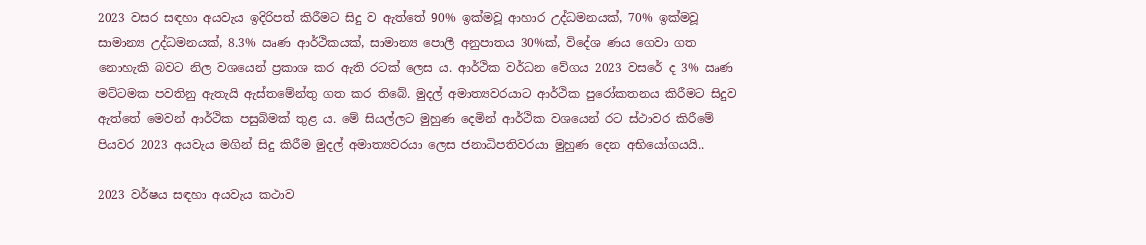2023 වසර සඳහා අයවැය ඉදිරිපත් කිරීමට සිදු ව ඇත්තේ 90% ඉක්මවූ ආහාර උද්ධමනයක්, 70% ඉක්මවූ සාමාන්‍ය උද්ධමනයක්, 8.3% ඍණ ආර්ථිකයක්, සාමාන්‍ය පොලී අනුපාතය 30%ක්, විදේශ ණය ගෙවා ගත නොහැකි බවට නිල වශයෙන් ප්‍රකාශ කර ඇති රටක් ලෙස ය. ආර්ථික වර්ධන වේගය 2023 වසරේ ද 3% ඍණ මට්ටමක පවතිනු ඇතැයි ඇස්තමේන්තු ගත කර තිබේ. මුදල් අමාත්‍යවරයාට ආර්ථික පුරෝකතනය කිරීමට සිදුව ඇත්තේ මෙවන් ආර්ථික පසුබිමක් තුළ ය. මේ සියල්ලට මුහුණ දෙමින් ආර්ථික වශයෙන් රට ස්ථාවර කිරීමේ පියවර 2023 අයවැය මගින් සිදු කිරීම මුදල් අමාත්‍යවරයා ලෙස ජනාධිපතිවරයා මුහුණ දෙන අභියෝගයයි..

2023 වර්ෂය සඳහා අයවැය කථාව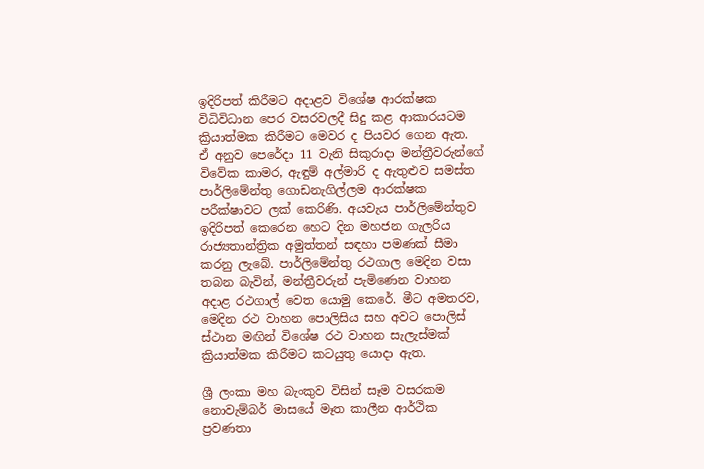ඉදිරිපත් කිරීමට අදාළව විශේෂ ආරක්ෂක විධිවිධාන පෙර වසරවලදී සිදු කළ ආකාරයටම ක්‍රියාත්මක කිරීමට මෙවර ද පියවර ගෙන ඇත. ඒ අනුව පෙරේදා 11 වැනි සිකුරාදා මන්ත්‍රීවරුන්ගේ විවේක කාමර, ඇඳුම් අල්මාරි ද ඇතුළුව සමස්ත පාර්ලිමේන්තු ගොඩනැගිල්ලම ආරක්ෂක පරීක්ෂාවට ලක් කෙරිණි. අයවැය පාර්ලිමේන්තුව ඉදිරිපත් කෙරෙන හෙට දින මහජන ගැලරිය රාජ්‍යතාන්ත්‍රික අමුත්තන් සඳහා පමණක් සීමා කරනු ලැබේ. පාර්ලිමේන්තු රථගාල මෙදින වසා තබන බැවින්, මන්ත්‍රීවරුන් පැමිණෙන වාහන අදාළ රථගාල් වෙත යොමු කෙරේ. මීට අමතරව, මෙදින රථ වාහන පොලිසිය සහ අවට පොලිස් ස්ථාන මඟින් විශේෂ රථ වාහන සැලැස්මක් ක්‍රියාත්මක කිරීමට කටයුතු යොදා ඇත.

ශ්‍රී ලංකා මහ බැංකුව විසින් සෑම වසරකම නොවැම්බර් මාසයේ මෑත කාලීන ආර්ථික ප්‍රවණතා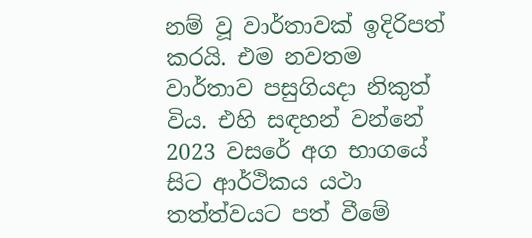නම් වූ වාර්තාවක් ඉදිරිපත් කරයි. එම නවතම වාර්තාව පසුගියදා නිකුත් විය. එහි සඳහන් වන්නේ 2023 වසරේ අග භාගයේ සිට ආර්ථිකය යථා තත්ත්වයට පත් වීමේ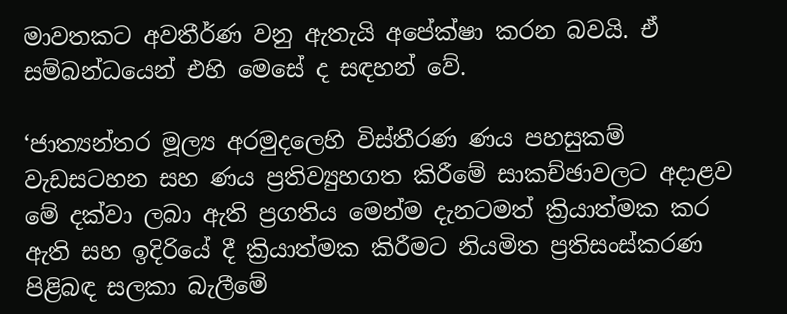මාවතකට අවතීර්ණ වනු ඇතැයි අපේක්ෂා කරන බවයි. ඒ සම්බන්ධයෙන් එහි මෙසේ ද සඳහන් වේ.

‘ජාත්‍යන්තර මූල්‍ය අරමුදලෙහි විස්තීරණ ණය පහසුකම් වැඩසටහන සහ ණය ප්‍රතිව්‍යුහගත කිරීමේ සාකච්ඡාවලට අදාළව මේ දක්වා ලබා ඇති ප්‍රගතිය මෙන්ම දැනටමත් ක්‍රියාත්මක කර ඇති සහ ඉදිරියේ දී ක්‍රියාත්මක කිරීමට නියමිත ප්‍රතිසංස්කරණ පිළිබඳ සලකා බැලීමේ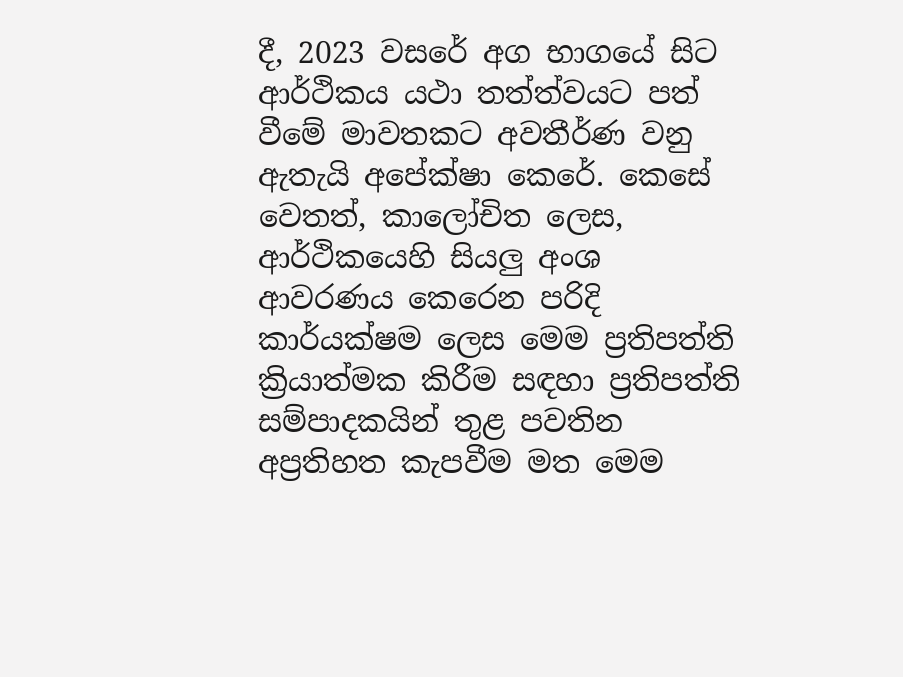දී, 2023 වසරේ අග භාගයේ සිට ආර්ථිකය යථා තත්ත්වයට පත් වීමේ මාවතකට අවතීර්ණ වනු ඇතැයි අපේක්ෂා කෙරේ. කෙසේ වෙතත්, කාලෝචිත ලෙස, ආර්ථිකයෙහි සියලු අංශ ආවරණය කෙරෙන පරිදි කාර්යක්ෂම ලෙස මෙම ප්‍රතිපත්ති ක්‍රියාත්මක කිරීම සඳහා ප්‍රතිපත්ති සම්පාදකයින් තුළ පවතින අප්‍රතිහත කැපවීම මත මෙම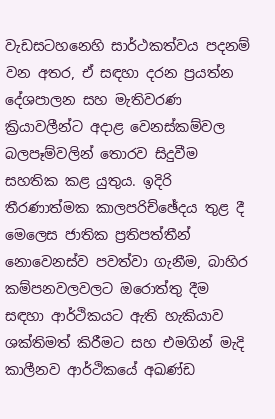වැඩසටහනෙහි සාර්ථකත්වය පදනම් වන අතර, ඒ සඳහා දරන ප්‍රයත්න දේශපාලන සහ මැතිවරණ ක්‍රියාවලීන්ට අදාළ වෙනස්කම්වල බලපෑම්වලින් තොරව සිදුවීම සහතික කළ යුතුය. ඉදිරි තීරණාත්මක කාලපරිච්ඡේදය තුළ දී මෙලෙස ජාතික ප්‍රතිපත්තීන් නොවෙනස්ව පවත්වා ගැනීම, බාහිර කම්පනවලවලට ඔරොත්තු දීම සඳහා ආර්ථිකයට ඇති හැකියාව ශක්තිමත් කිරීමට සහ එමගින් මැදි කාලීනව ආර්ථිකයේ අඛණ්ඩ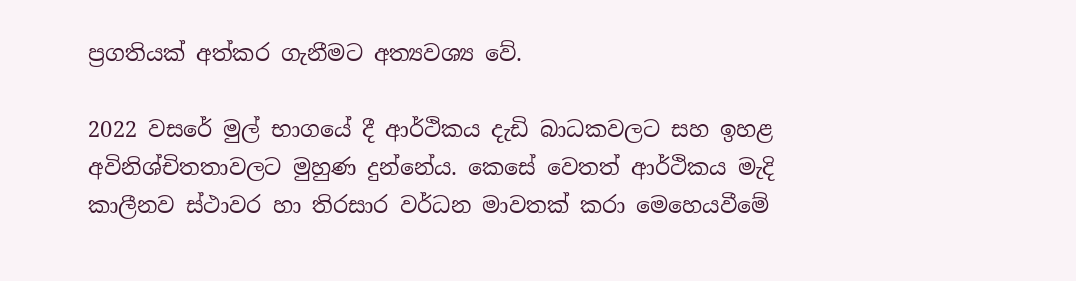ප්‍රගතියක් අත්කර ගැනීමට අත්‍යවශ්‍ය වේ.

2022 වසරේ මුල් භාගයේ දී ආර්ථිකය දැඩි බාධකවලට සහ ඉහළ අවිනිශ්චිතතාවලට මුහුණ දුන්නේය. කෙසේ වෙතත් ආර්ථිකය මැදි කාලීනව ස්ථාවර හා තිරසාර වර්ධන මාවතක් කරා මෙහෙයවීමේ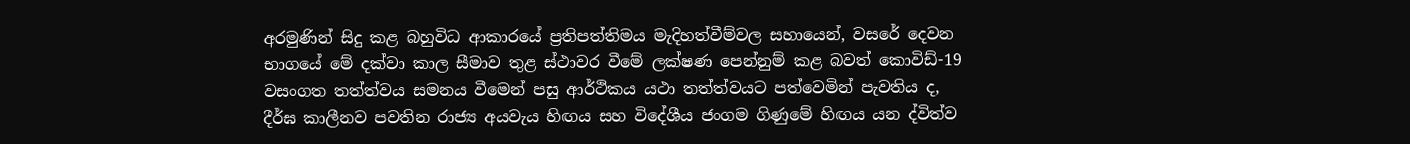අරමුණින් සිදු කළ බහුවිධ ආකාරයේ ප්‍රතිපත්තිමය මැදිහත්වීම්වල සහායෙන්, වසරේ දෙවන භාගයේ මේ දක්වා කාල සීමාව තුළ ස්ථාවර වීමේ ලක්ෂණ පෙන්නුම් කළ බවත් කොවිඩ්-19 වසංගත තත්ත්වය සමනය වීමෙන් පසු ආර්ථිකය යථා තත්ත්වයට පත්වෙමින් පැවතිය ද, දීර්ඝ කාලීනව පවතින රාජ්‍ය අයවැය හිඟය සහ විදේශීය ජංගම ගිණුමේ හිඟය යන ද්විත්ව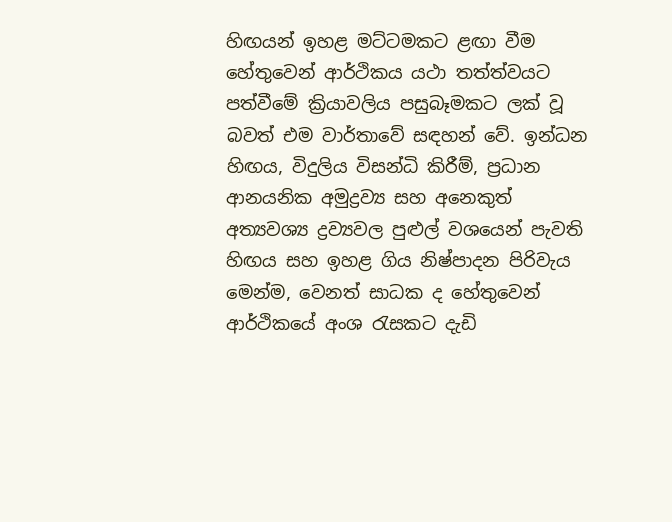හිඟයන් ඉහළ මට්ටමකට ළඟා වීම හේතුවෙන් ආර්ථිකය යථා තත්ත්වයට පත්වීමේ ක්‍රියාවලිය පසුබෑමකට ලක් වූ බවත් එම වාර්තාවේ සඳහන් වේ. ඉන්ධන හිඟය, විදුලිය විසන්ධි කිරීම්, ප්‍රධාන ආනයනික අමුද්‍රව්‍ය සහ අනෙකුත් අත්‍යවශ්‍ය ද්‍රව්‍යවල පුළුල් වශයෙන් පැවති හිඟය සහ ඉහළ ගිය නිෂ්පාදන පිරිවැය මෙන්ම, වෙනත් සාධක ද හේතුවෙන් ආර්ථිකයේ අංශ රැසකට දැඩි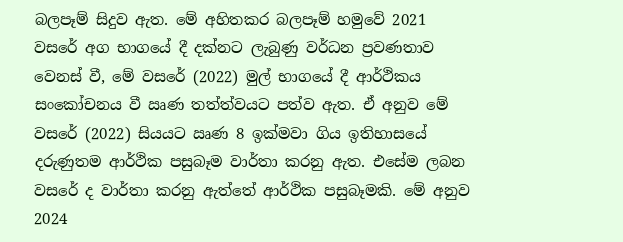බලපෑම් සිදුව ඇත. මේ අහිතකර බලපෑම් හමුවේ 2021 වසරේ අග භාගයේ දී දක්නට ලැබුණු වර්ධන ප්‍රවණතාව වෙනස් වී, මේ වසරේ (2022) මුල් භාගයේ දී ආර්ථිකය සංකෝචනය වී ඍණ තත්ත්වයට පත්ව ඇත. ඒ අනුව මේ වසරේ (2022) සියයට ඍණ 8 ඉක්මවා ගිය ඉතිහාසයේ දරුණුතම ආර්ථික පසුබෑම වාර්තා කරනු ඇත. එසේම ලබන වසරේ ද වාර්තා කරනු ඇත්තේ ආර්ථික පසුබෑමකි. මේ අනුව 2024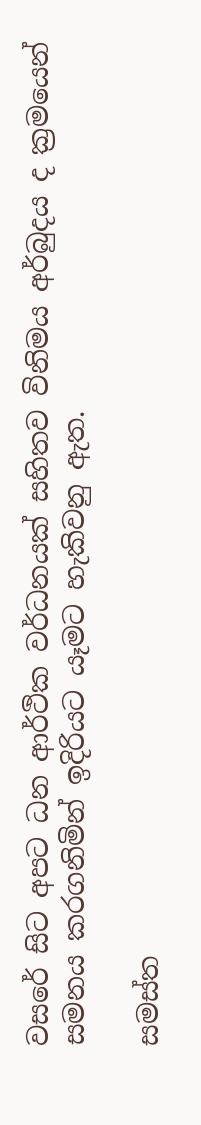වසරේ සිට අපට ධන ආර්ථික වර්ධනයක් සහිතව විනිමය අර්බුදය ද ක්‍රමයෙන් සමනය කරගනිමින් ඉදිරියට යෑමට හැකිවනු ඇත.

සමස්ත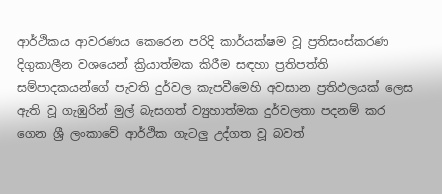ආර්ථිකය ආවරණය කෙරෙන පරිදි කාර්යක්ෂම වූ ප්‍රතිසංස්කරණ දිගුකාලීන වශයෙන් ක්‍රියාත්මක කිරීම සඳහා ප්‍රතිපත්ති සම්පාදකයන්ගේ පැවති දුර්වල කැපවීමෙහි අවසාන ප්‍රතිඵලයක් ලෙස ඇති වූ ගැඹුරින් මුල් බැසගත් ව්‍යුහාත්මක දුර්වලතා පදනම් කර ගෙන ශ්‍රී ලංකාවේ ආර්ථික ගැටලු උද්ගත වූ බවත්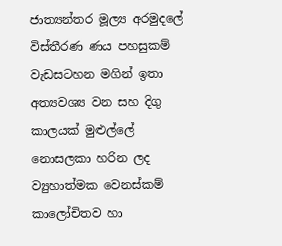ජාත්‍යන්තර මූල්‍ය අරමුදලේ විස්තීරණ ණය පහසුකම් වැඩසටහන මගින් ඉතා අත්‍යවශ්‍ය වන සහ දිගු කාලයක් මුළුල්ලේ නොසලකා හරින ලද ව්‍යුහාත්මක වෙනස්කම් කාලෝචිතව හා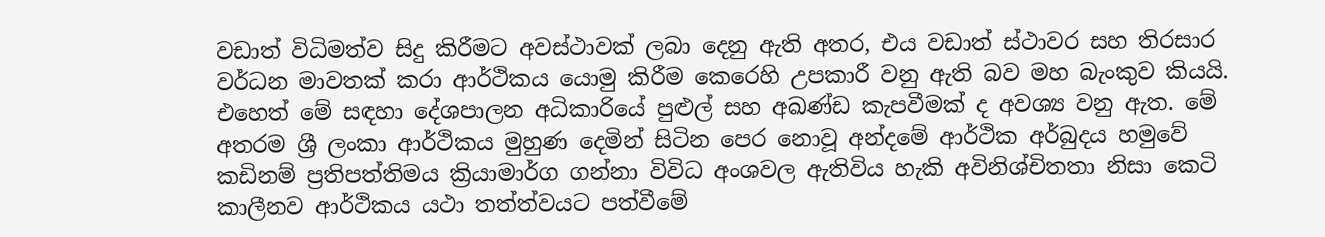වඩාත් විධිමත්ව සිදු කිරීමට අවස්ථාවක් ලබා දෙනු ඇති අතර, එය වඩාත් ස්ථාවර සහ තිරසාර වර්ධන මාවතක් කරා ආර්ථිකය යොමු කිරීම කෙරෙහි උපකාරී වනු ඇති බව මහ බැංකුව කියයි. එහෙත් මේ සඳහා දේශපාලන අධිකාරියේ පුළුල් සහ අඛණ්ඩ කැපවීමක් ද අවශ්‍ය වනු ඇත. මේ අතරම ශ්‍රී ලංකා ආර්ථිකය මුහුණ දෙමින් සිටින පෙර නොවූ අන්දමේ ආර්ථික අර්බුදය හමුවේ කඩිනම් ප්‍රතිපත්තිමය ක්‍රියාමාර්ග ගන්නා විවිධ අංශවල ඇතිවිය හැකි අවිනිශ්චිතතා නිසා කෙටි කාලීනව ආර්ථිකය යථා තත්ත්වයට පත්වීමේ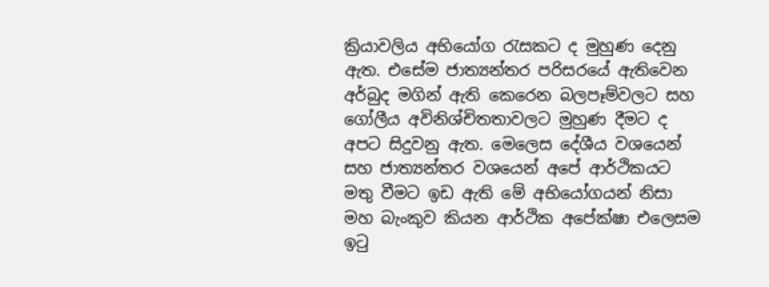ක්‍රියාවලිය අභියෝග රැසකට ද මුහුණ දෙනු ඇත. එසේම ජාත්‍යන්තර පරිසරයේ ඇතිවෙන අර්බුද මගින් ඇති කෙරෙන බලපෑම්වලට සහ ගෝලීය අවිනිශ්චිතතාවලට මුහුණ දීමට ද අපට සිදුවනු ඇත. මෙලෙස දේශීය වශයෙන් සහ ජාත්‍යන්තර වශයෙන් අපේ ආර්ථිකයට මතු වීමට ඉඩ ඇති මේ අභියෝගයන් නිසා මහ බැංකුව කියන ආර්ථික අපේක්ෂා එලෙසම ඉටු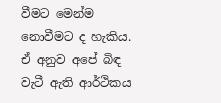වීමට මෙන්ම නොවීමට ද හැකිය. ඒ අනුව අපේ බිඳ වැටී ඇති ආර්ථිකය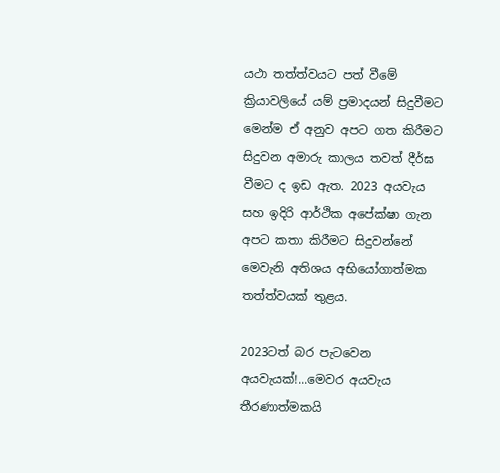යථා තත්ත්වයට පත් වීමේ ක්‍රියාවලියේ යම් ප්‍රමාදයන් සිදුවීමට මෙන්ම ඒ අනුව අපට ගත කිරීමට සිදුවන අමාරු කාලය තවත් දීර්ඝ වීමට ද ඉඩ ඇත. 2023 අයවැය සහ ඉදිරි ආර්ථික අපේක්ෂා ගැන අපට කතා කිරීමට සිදුවන්නේ මෙවැනි අතිශය අභියෝගාත්මක තත්ත්වයක් තුළය.

2023ටත් බර පැටවෙන අයවැයක්!...මෙවර අයවැය තීරණාත්මකයි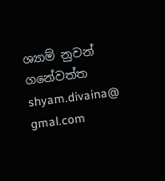ශ්‍යාම් නුවන් ගනේවත්ත
shyam.divaina@ gmal.com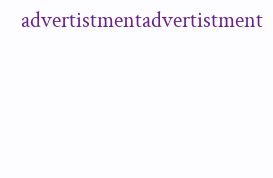advertistmentadvertistment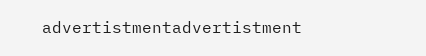advertistmentadvertistment